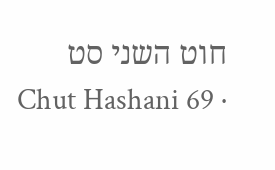חוט השני סט
Chut Hashani 69 ·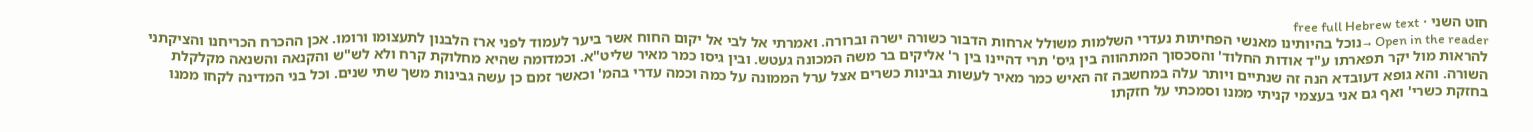חוט השני · free full Hebrew text
Open in the reader →נוכל בהיותינו מאנשי הפחיתות נעדרי השלמות משולל ארחות הדבור כשורה ישרה וברורה. ואמרתי אל לבי אל יקום החוח אשר ביער לעמוד לפני ארז הלבנון לתעצומו ורומו. אכן ההכרח הכריחנו והציקתני להראות מול יקר תפארתו ע"ד אודות החלוד' והסכסוך המתהווה בין גיס' תרי דהיינו בין ר' אליקים בר משה המכונה געטש. ובין גיסו כמר מאיר שליט"א. וכמדומה שהיא מחלוקת קרח ולא לש"ש והקנאה והשנאה מקלקלת השורה. והא גופא דעובדא הנה זה שנתיים ויותר עלה במחשבה זה האיש כמר מאיר לעשות גבינות כשרים אצל ערל הממונה על כמה וכמה עדרי בהמ' וכאשר זמם כן עשה גבינות משך שתי שנים. וכל בני המדינה לקחו ממנו בחזקת כשרי' ואף גם אני בעצמי קניתי ממנו וסמכתי על חזקתו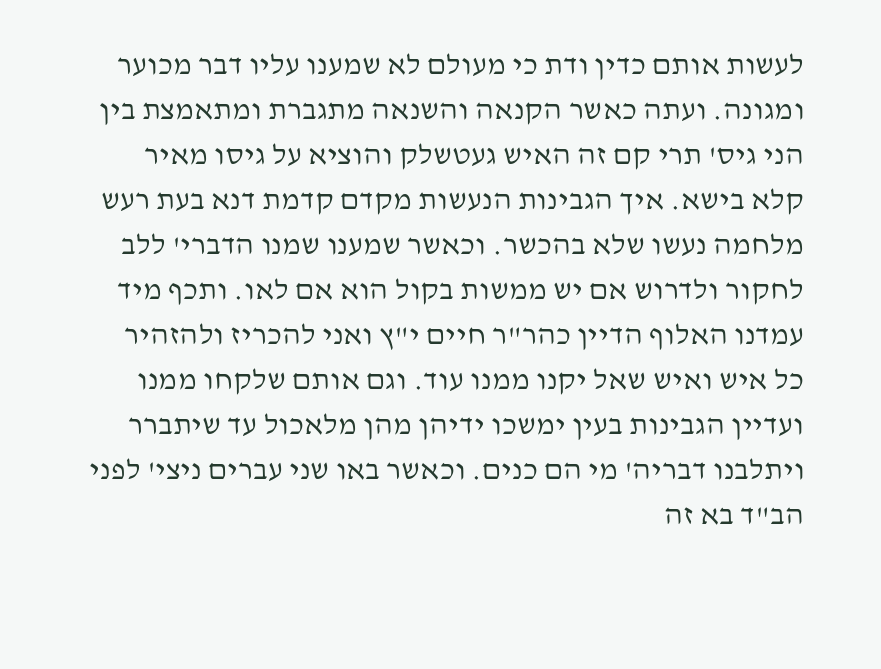לעשות אותם כדין ודת כי מעולם לא שמענו עליו דבר מכוער ומגונה. ועתה כאשר הקנאה והשנאה מתגברת ומתאמצת בין הני גיס' תרי קם זה האיש געטשלק והוציא על גיסו מאיר קלא בישא. איך הגבינות הנעשות מקדם קדמת דנא בעת רעש מלחמה נעשו שלא בהכשר. וכאשר שמענו שמנו הדברי' ללב לחקור ולדרוש אם יש ממשות בקול הוא אם לאו. ותכף מיד עמדנו האלוף הדיין כהר"ר חיים י"ץ ואני להכריז ולהזהיר כל איש ואיש שאל יקנו ממנו עוד. וגם אותם שלקחו ממנו ועדיין הגבינות בעין ימשכו ידיהן מהן מלאכול עד שיתברר ויתלבנו דבריה' מי הם כנים. וכאשר באו שני עברים ניצי' לפני הב"ד בא זה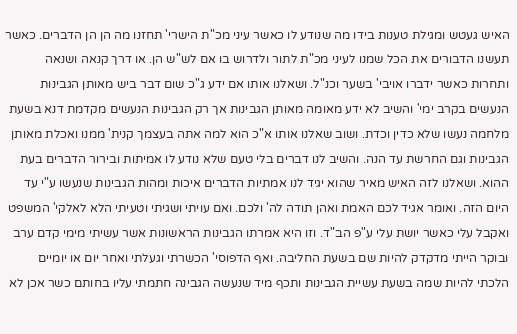האיש געטש ומגילת טענות בידו מה שנודע לו כאשר עיני מכ"ת הישרי' תחזנו מה הן הן הדברים. כאשר תעשנו הדבורים את הכל שמנו לעיני מכ"ת לתור ולדרוש בו אם לש"ש הן. או דרך קנאה ושנאה ותחרות כאשר ידברו אויבי' בשער וכנ"ל. ושאלנו אותו אם ידע ג"כ שום דבר ביש מאותן הגבינות הנעשים בקרב ימי' והשיב לא ידע מאומה מאותן הגבינות אך רק הגבינות הנעשים מקדמת דנא בשעת מלחמה נעשו שלא כדין וכדת. ושוב שאלנו אותו א"כ הוא למה אתה בעצמך קנית' ממנו ואכלת מאותן הגבינות וגם החרשת עד הנה. והשיב לנו דברים בלי טעם שלא נודע לו אמיתות ובירור הדברים בעת ההוא. ושאלנו לזה האיש מאיר שהוא יגיד לנו אמתיות הדברים איכות ומהות הגבינות שנעשו ע"י עד היום הזה. ואומר אגיד לכם האמת ואהן תודה לה' ולכם. ואם עויתי ושגיתי וטעיתי הלא לאלקי' המשפט ואקבל עלי כאשר יושת עלי ע"פ הב"ד. וזו היא אמרתו הגבינות הראשונות אשר עשיתי מימי קדם ערב ובוקר הייתי מדקדק להיות שם בשעת החליבה. ואף הדפוסי' הכשרתי וגעלתי ואחר יום או יומיים הלכתי להיות שמה בשעת עשיית הגבינות ותכף מיד שנעשה הגבינה חתמתי עליו בחותם כשר אכן לא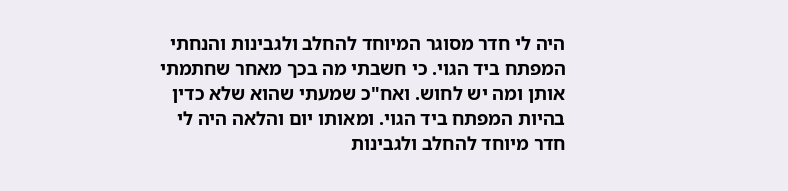היה לי חדר מסוגר המיוחד להחלב ולגבינות והנחתי המפתח ביד הגוי. כי חשבתי מה בכך מאחר שחתמתי אותן ומה יש לחוש. ואח"כ שמעתי שהוא שלא כדין בהיות המפתח ביד הגוי. ומאותו יום והלאה היה לי חדר מיוחד להחלב ולגבינות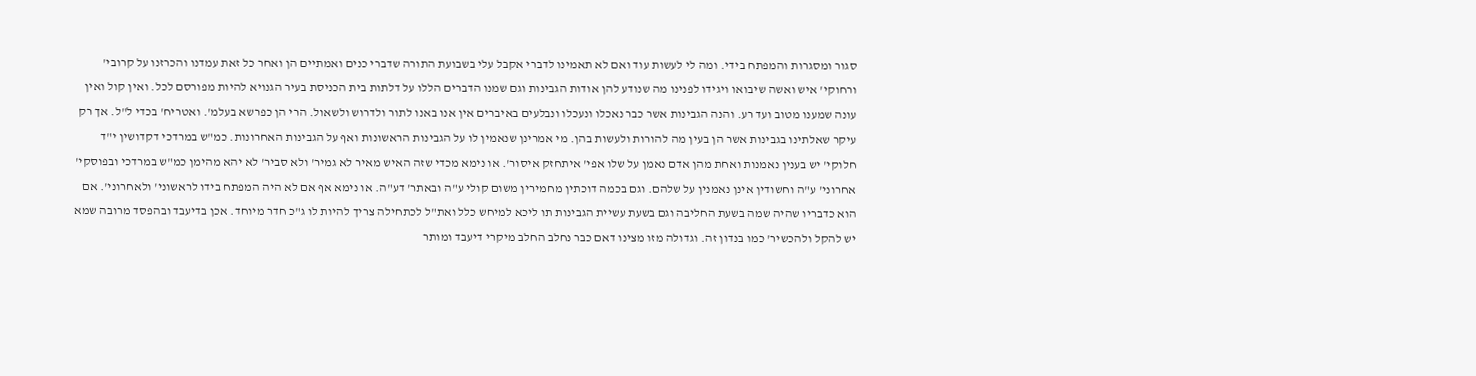סגור ומסגרות והמפתח בידי. ומה לי לעשות עוד ואם לא תאמינו לדברי אקבל עלי בשבועת התורה שדברי כנים ואמתיים הן ואחר כל זאת עמדנו והכרזנו על קרובי' ורחוקי' איש ואשה שיבואו ויגידו לפנינו מה שנודע להן אודות הגבינות וגם שמנו הדברים הללו על דלתות בית הכניסת בעיר הגנויא להיות מפורסם לכל. ואין קול ואין עונה שמענו מטוב ועד רע. והנה הגבינות אשר כבר נאכלו ונעכלו ונבלעים באיברים אין אנו באנו לתור ולדרוש ולשאול. הרי הן כפרשא בעלמ'. ואטריח' בכדי ל"ל. אך רק עיקר שאלתינו בגבינות אשר הן בעין מה להורות ולעשות בהן. מי אמרינן שנאמין לו על הגבינות הראשונות ואף על הגבינות האחרונות. כמ"ש במרדכי דקדושין י"ד חלוקי' יש בענין נאמנות ואחת מהן אדם נאמן על שלו אפי' איתחזק איסור'. או נימא מכדי שזה האיש מאיר לא גמיר' ולא סביר' לא יהא מהימן כמ"ש במרדכי ובפוסקי' אחרוני' ע"ה וחשודין אינן נאמנין על שלהם. וגם בכמה דוכתין מחמירין משום קולי ע"ה ובאתר' דע"ה. או נימא אף אם לא היה המפתח בידו לראשוני' ולאחרוני'. אם הוא כדבריו שהיה שמה בשעת החליבה וגם בשעת עשיית הגבינות תו ליכא למיחש כלל ואת"ל לכתחילה צריך להיות לו ג"כ חדר מיוחד. אכן בדיעבד ובהפסד מרובה שמא יש להקל ולהכשיר' כמו בנדון זה. וגדולה מזו מצינו דאם כבר נחלב החלב מיקרי דיעבד ומותר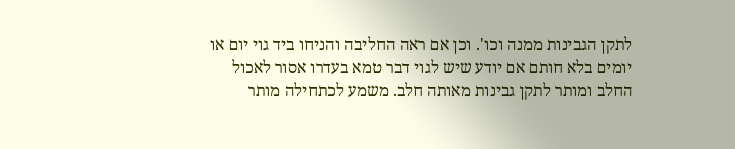לתקן הגבינות ממנה וכו'. וכן אם ראה החליבה והניחו ביד גוי יום או יומים בלא חותם אם יודע שיש לגוי דבר טמא בעדרו אסור לאכול החלב ומותר לתקן גבינות מאותה חלב. משמע לכתחילה מותר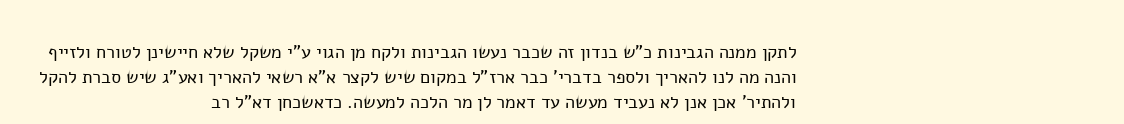לתקן ממנה הגבינות כ"ש בנדון זה שכבר נעשו הגבינות ולקח מן הגוי ע"י משקל שלא חיישינן לטורח ולזייף
והנה מה לנו להאריך ולספר בדברי' כבר ארז"ל במקום שיש לקצר א"א רשאי להאריך ואע"ג שיש סברת להקל ולהתיר' אכן אנן לא נעביד מעשה עד דאמר לן מר הלכה למעשה. כדאשכחן דא"ל רב